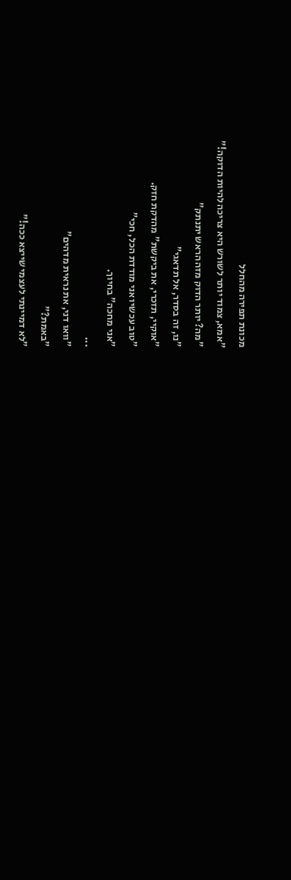מכונת תפירה מהחלל
"אמא, צמוד יותר לשורש היא צריכה להיות הדוקה!"
"מה? יותר הדוק מזה הראש יתנתק"
"נו, זה בסדר, אל תדאגי"
"אוקיי, תזכרי, את ביקשת" מהדקת חזק.
"טוב עכשיו אני מודדת הכל, חכי"
"אני מחכה" בחיוך.
...
"וואו דני, את נראית מדהים"
"באמת?"
"לא דמיינתי לעצמי שייצא ככה!"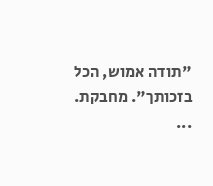"תודה אמוש, הכל בזכותך". מחבקת.
...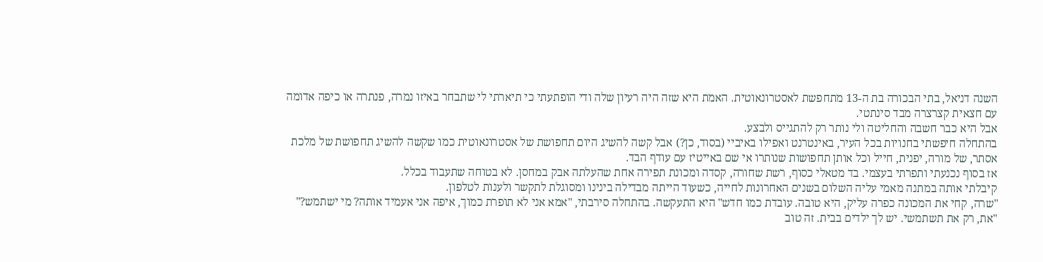השנה דניאל, בתי הבכורה בת ה-13 מתחפשת לאסטרונאוטית. האמת היא שזה היה רעיון שלה ודי הופתעתי כי תיארתי לי שתבחר באיזו נמרה, פנתרה או כיפה אדומה עם חצאית קצרצרה מבד סינתטי.
אבל היא כבר חשבה והחליטה ולי נותר רק להתגייס ולבצע.
בהתחלה חיפשתי בחנויות בכל העיר, באינטרנט ואפילו באיביי (בסוד, כן?) אבל קשה להשיג היום תחפושת של אסטרונאוטית כמו שקשה להשיג תחפושת של מלכת אסתר, של מורה, יפנית, חייל וכל אותן תחפושות שנותרו אי שם באייטיז עם עודף הבד.
אז בסוף נכנעתי ותפרתי בעצמי. בד מטאלי כסוף, רשת שחורה, קסדה ומכונת תפירה אחת שהעלתה אבק במחסן. לא בטוחה שתעבוד בכלל.
קיבלתי אותה במתנה מאמי עליה השלום בשנים האחרונות לחייה, כשעוד הייתה מבדילה בינינו ומסוגלת לתקשר ולענות לטלפון.
"שרה, קחי את המכונה כפרה עליק, היא טובה. עובדת כמו חדש" היא התעקשה. בהתחלה סירבתי, "אמא אני לא תופרת כמוך, איפה אני אעמיד אותה? מי ישתמש?"
"את, רק את תשתמשי. יש לך ילדים בבית. זה טוב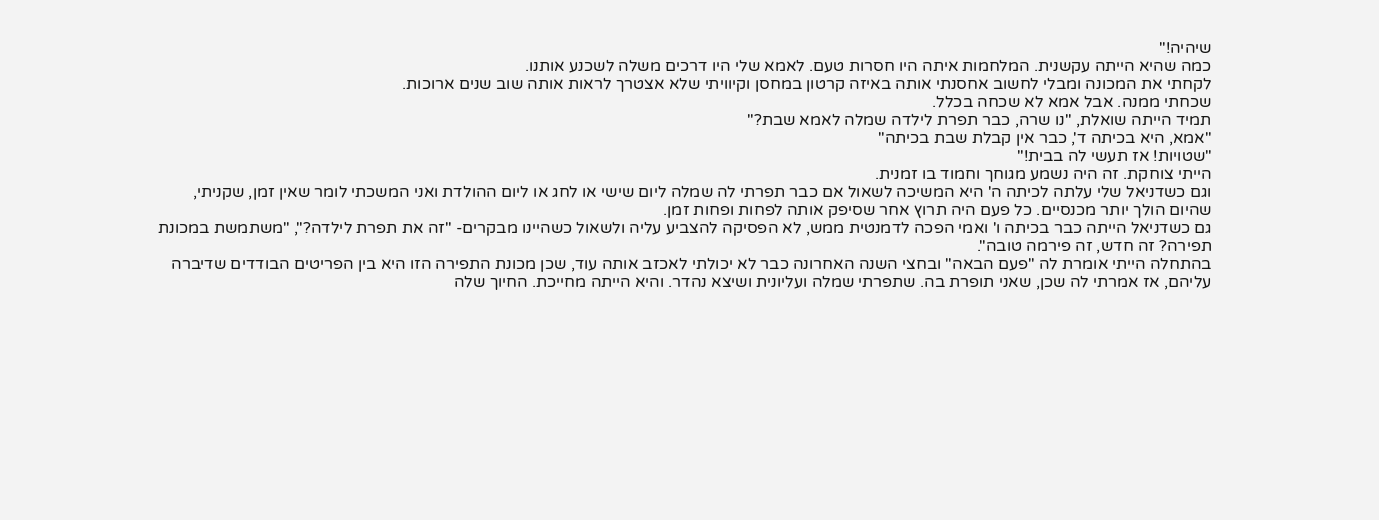שיהיה!"
כמה שהיא הייתה עקשנית. המלחמות איתה היו חסרות טעם. לאמא שלי היו דרכים משלה לשכנע אותנו.
לקחתי את המכונה ומבלי לחשוב אחסנתי אותה באיזה קרטון במחסן וקיוויתי שלא אצטרך לראות אותה שוב שנים ארוכות.
שכחתי ממנה. אבל אמא לא שכחה בכלל.
תמיד הייתה שואלת, "נו שרה, כבר תפרת לילדה שמלה לאמא שבת?"
"אמא, היא בכיתה ד', כבר אין קבלת שבת בכיתה"
"שטויות! אז תעשי לה בבית!"
הייתי צוחקת. זה היה נשמע מגוחך וחמוד בו זמנית.
וגם כשדניאל שלי עלתה לכיתה ה' היא המשיכה לשאול אם כבר תפרתי לה שמלה ליום שישי או לחג או ליום ההולדת ואני המשכתי לומר שאין זמן, שקניתי, שהיום הולך יותר מכנסיים. כל פעם היה תרוץ אחר שסיפק אותה לפחות ופחות זמן.
גם כשדניאל הייתה כבר בכיתה ו' ואמי הפכה לדמנטית ממש, לא הפסיקה להצביע עליה ולשאול כשהיינו מבקרים- "זה את תפרת לילדה?", "משתמשת במכונת תפירה? זה חדש, זה פירמה טובה".
בהתחלה הייתי אומרת לה "פעם הבאה" ובחצי השנה האחרונה כבר לא יכולתי לאכזב אותה עוד, שכן מכונת התפירה הזו היא בין הפריטים הבודדים שדיברה עליהם, אז אמרתי לה שכן, שאני תופרת בה. שתפרתי שמלה ועליונית ושיצא נהדר. והיא הייתה מחייכת. החיוך שלה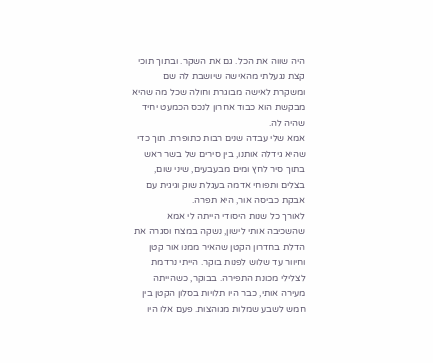היה שווה את הכל. גם את השקר. ובתוך תוכי קצת נגעלתי מהאישה שיושבת לה שם ומשקרת לאישה מבוגרת וחולה שכל מה שהיא מבקשת הוא כבוד אחרון לנכס הכמעט יחיד שהיה לה.
אמא שלי עבדה שנים רבות כתופרת. תוך כדי שהיא גידלה אותנו, בין סירים של בשר ראש בתוך סיר לחץ ומים מבעבעים, שיני שום, בצלים ותפוחי אדמה בעגלת שוק וגיגית עם אבקת כביסה אור, היא תפרה.
לאורך כל שנות היסודי הייתה לי אמא שהשכיבה אותי לישון, נשקה במצח וסגרה את הדלת בחדרון הקטן שהאיר ממנו אור קטן וחיוור עד שלוש לפנות בוקר. הייתי נרדמת לצלילי מכונת התפירה. בבוקר, כשהייתה מעירה אותי, כבר היו תלויות בסלון הקטן בין חמש לשבע שמלות מגוהצות. פעם אלו היו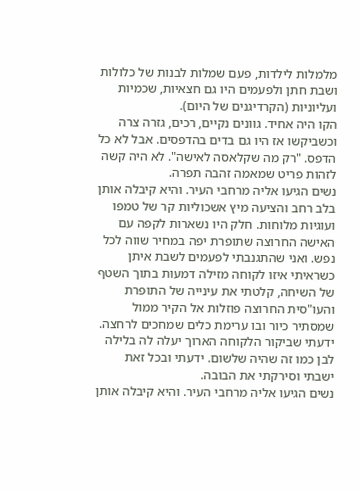מלמלות לילדות, פעם שמלות לבנות של כלולות ושבת חתן ולפעמים היו גם חצאיות, שכמיות ועליוניות (הקרדיגנים של היום).
הקו היה אחיד. גוונים נקיים, רכים, גזרה צרה וכשביקשו אז היו גם בדים בהדפסים. אבל לא כל הדפס. "רק מה שקלאסה לאישה". לא היה קשה לזהות פריט שמאמה זהבה תפרה.
נשים הגיעו אליה מרחבי העיר. והיא קיבלה אותן בלב רחב והציעה מיץ אשכוליות קר של טמפו ועוגיות מלוחות. חלק היו נשארות לקפה עם האישה החרוצה שתופרת יפה במחיר שווה לכל נפש. ואני שהתגנבתי לפעמים לשבת איתן כשראיתי איזו לקוחה מזילה דמעות בתוך השטף של השיחה, קלטתי את עינייה של התופרת והעו"סית החרוצה פוזלות אל הקיר ממול שמסתיר כיור ובו ערימת כלים שמחכים לרחצה. ידעתי שביקור הלקוחה הארוך יעלה לה בלילה לבן כמו זה שהיה שלשום. ידעתי ובכל זאת ישבתי וסירקתי את הבובה.
נשים הגיעו אליה מרחבי העיר. והיא קיבלה אותן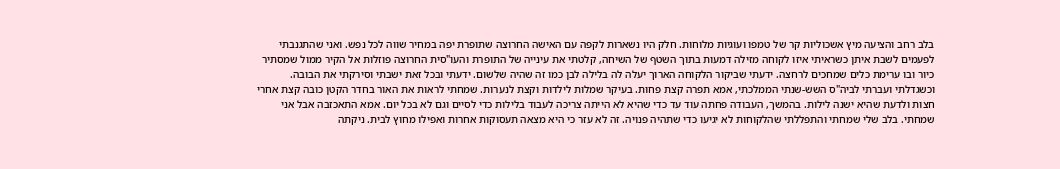בלב רחב והציעה מיץ אשכוליות קר של טמפו ועוגיות מלוחות. חלק היו נשארות לקפה עם האישה החרוצה שתופרת יפה במחיר שווה לכל נפש. ואני שהתגנבתי לפעמים לשבת איתן כשראיתי איזו לקוחה מזילה דמעות בתוך השטף של השיחה, קלטתי את עינייה של התופרת והעו"סית החרוצה פוזלות אל הקיר ממול שמסתיר כיור ובו ערימת כלים שמחכים לרחצה. ידעתי שביקור הלקוחה הארוך יעלה לה בלילה לבן כמו זה שהיה שלשום. ידעתי ובכל זאת ישבתי וסירקתי את הבובה.
וכשגדלתי ועברתי לביה"ס השש-שנתי הממלכתי, אמא תפרה קצת פחות. בעיקר שמלות לילדות וקצת לנערות. שמחתי לראות את האור בחדר הקטן כובה קצת אחרי חצות ולדעת שהיא ישנה לילות. בהמשך, העבודה פחתה עוד עד כדי שהיא לא הייתה צריכה לעבוד בלילות כדי לסיים וגם לא בכל יום. אמא התאכזבה אבל אני שמחתי. בלב שלי שמחתי והתפללתי שהלקוחות לא יגיעו כדי שתהיה פנויה. זה לא עזר כי היא מצאה תעסוקות אחרות ואפילו מחוץ לבית. ניקתה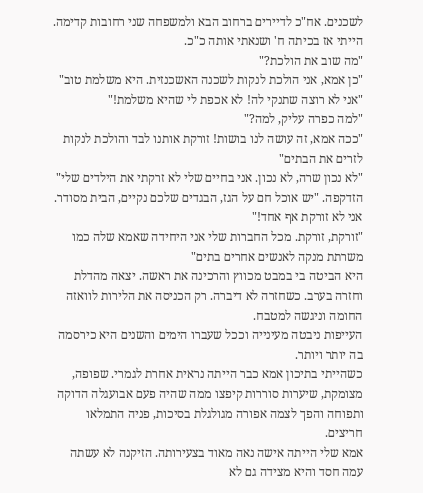לשכנים. אח"כ לדיירים ברחוב הבא ולמשפחה שני רחובות קדימה. הייתי אז בכיתה ח' ושנאתי אותה כ"כ.
"מה שוב את הולכת?"
"כן אמא, אני הולכת לנקות לשכנה האשכנזית. היא משלמת טוב"
"אני לא רוצה שתנקי לה! לא אכפת לי שהיא משלמת!"
"למה כפרה עליק, למה?"
"ככה אמא, זה עושה לנו בושות! זורקת אותנו לבד והולכת לנקות לזרים את הבתים"
"לא נכון שרה, לא נכון. אני בחיים שלי לא זרקתי את הילדים שלי" הזדקפה. "יש אוכל חם על הגז, הבגדים שלכם נקיים, הבית מסודר. אני לא זורקת אף אחד!"
"זורקת, זורקת. מכל החברות שלי אני היחידה שאמא שלה כמו משרתת מנקה לאנשים אחרים בתים"
היא הביטה בי במבט מכווץ והרכינה את ראשה. יצאה מהדלת וחזרה בערב. כשחזרה לא דיברה. רק הכניסה את הלירות לוואזה החומה וניגשה למטבח.
העייפות ניבטה מעינייה וככל שעברו הימים והשנים היא כירסמה בה יותר ויותר.
כשהייתי בתיכון אמא כבר הייתה נראית אחרת לגמרי. שפופה, מצומקת, שיערות סוררות קיפצו ממה שהיה פעם אבועגלה הדוקה ותפוחה והפך לצמה אפורה מגולגלת בסיכות, פניה התמלאו חריצים.
אמא שלי הייתה אישה נאה מאוד בצעירותה. הזיקנה לא עשתה עמה חסד והיא מצידה גם לא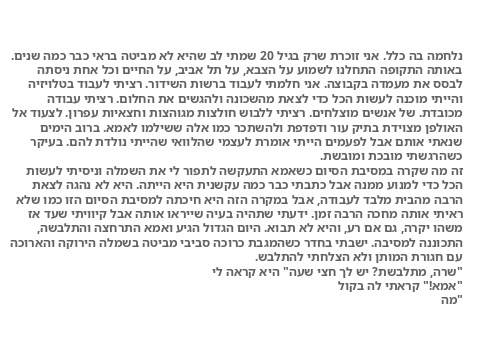נלחמה בה כלל. אני זוכרת שרק בגיל 20 שמתי לב שהיא לא מביטה בראי כבר כמה שנים.
באותה התקופה התחלנו לשמוע על הצבא, על תל אביב, על החיים וכל אחת ניסתה לבסס את מעמדה בקבוצה. אני חלמתי לעבוד ברשות השידור. רציתי לעבוד בטלויזיה והייתי מוכנה לעשות הכל כדי לצאת מהשכונה ולהגשים את החלום. רציתי עבודה מכובדת. של אנשים מוצלחים. רציתי ללבוש חולצות מגוהצות וחצאיות עפרון. לצעוד אל האולפן מצוידת בתיק עור ודפדפת ולהשתכר כמו אלה ששילמו לאמא. ברוב הימים שנאתי אותם אבל לפעמים הייתי אומרת לעצמי שהלוואי שהייתי נולדת להם. בעיקר כשהרגשתי מובכת ומובשת.
זה מה שקרה במסיבת הסיום כשאמא התעקשה לתפור לי את השמלה וניסיתי לעשות הכל כדי למנוע ממנה אבל כתבתי כבר כמה עקשנית היא הייתה. היא לא נהגה לצאת הרבה מהבית מלבד לעבודה, אבל במקרה הזה היא חיכתה למסיבת הסיום הזו כמו שלא ראיתי אותה מחכה הרבה זמן. ידעתי שתהיה בעיה שייראו אותה אבל קיוויתי שעד אז משהו יקרה, גם אם רע, והיא לא תבוא. היום הגדול הגיע ואמא התרחצה והתלבשה, התכוננה למסיבה. ישבתי בחדר כשהמגבת כרוכה סביבי מביטה בשמלה הירוקה והארוכה עם חגורת המותן ולא הצלחתי להתלבש.
"שרה, מתלבשת? יש לך חצי שעה" היא קראה לי
"אמא!" קראתי לה בקול
"מה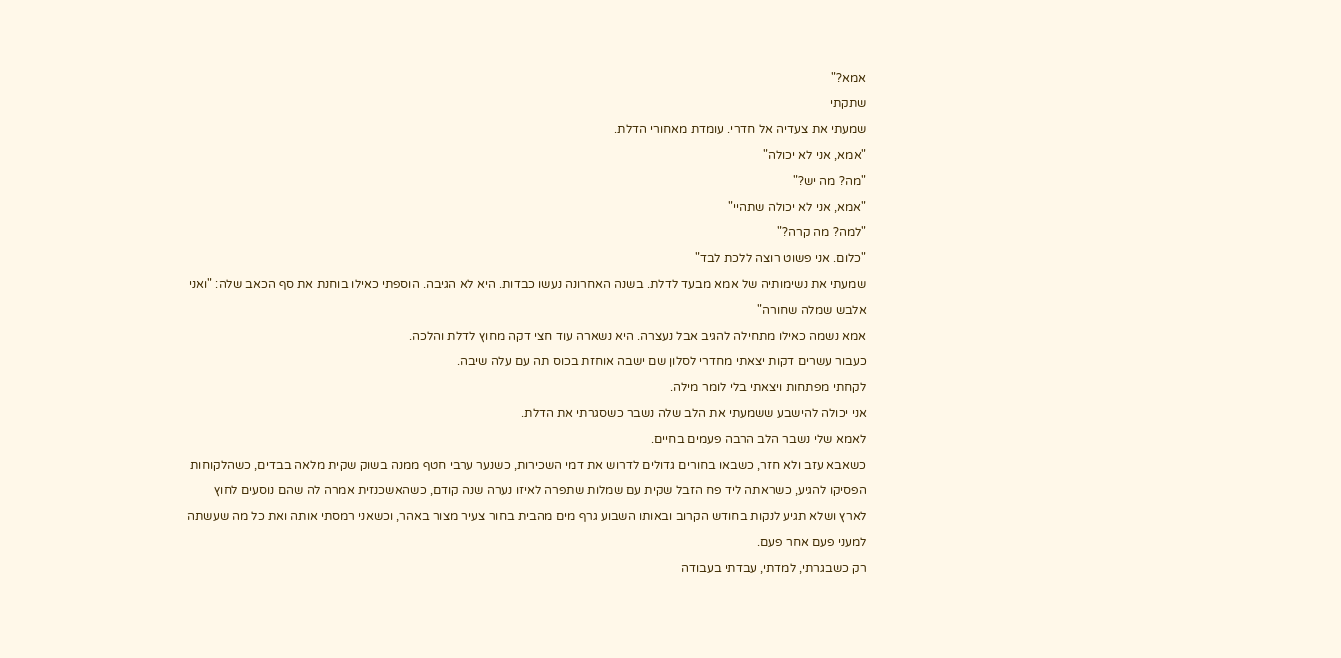אמא?"
שתקתי
שמעתי את צעדיה אל חדרי. עומדת מאחורי הדלת.
"אמא, אני לא יכולה"
"מה? מה יש?"
"אמא, אני לא יכולה שתהיי"
"למה? מה קרה?"
"כלום. אני פשוט רוצה ללכת לבד"
שמעתי את נשימותיה של אמא מבעד לדלת. בשנה האחרונה נעשו כבדות. היא לא הגיבה. הוספתי כאילו בוחנת את סף הכאב שלה: "ואני אלבש שמלה שחורה"
אמא נשמה כאילו מתחילה להגיב אבל נעצרה. היא נשארה עוד חצי דקה מחוץ לדלת והלכה.
כעבור עשרים דקות יצאתי מחדרי לסלון שם ישבה אוחזת בכוס תה עם עלה שיבה.
לקחתי מפתחות ויצאתי בלי לומר מילה.
אני יכולה להישבע ששמעתי את הלב שלה נשבר כשסגרתי את הדלת.
לאמא שלי נשבר הלב הרבה פעמים בחיים.
כשאבא עזב ולא חזר, כשבאו בחורים גדולים לדרוש את דמי השכירות, כשנער ערבי חטף ממנה בשוק שקית מלאה בבדים, כשהלקוחות הפסיקו להגיע, כשראתה ליד פח הזבל שקית עם שמלות שתפרה לאיזו נערה שנה קודם, כשהאשכנזית אמרה לה שהם נוסעים לחוץ לארץ ושלא תגיע לנקות בחודש הקרוב ובאותו השבוע גרף מים מהבית בחור צעיר מצור באהר, וכשאני רמסתי אותה ואת כל מה שעשתה למעני פעם אחר פעם.
רק כשבגרתי, למדתי, עבדתי בעבודה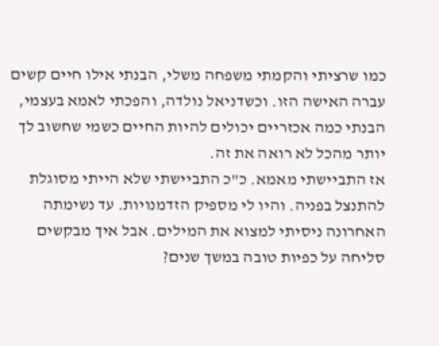כמו שרציתי והקמתי משפחה משלי, הבנתי אילו חיים קשים עברה האישה הזו. וכשדניאל נולדה, והפכתי לאמא בעצמי, הבנתי כמה אכזריים יכולים להיות החיים כשמי שחשוב לך יותר מהכל לא רואה את זה.
אז התביישתי מאמא. כ"כ התביישתי שלא הייתי מסוגלת להתנצל בפניה. והיו לי מספיק הזדמנויות. עד נשימתה האחרונה ניסיתי למצוא את המילים. אבל איך מבקשים סליחה על כפיות טובה במשך שנים?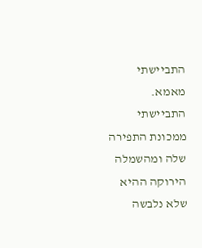התביישתי מאמא. התביישתי ממכונת התפירה שלה ומהשמלה הירוקה ההיא שלא נלבשה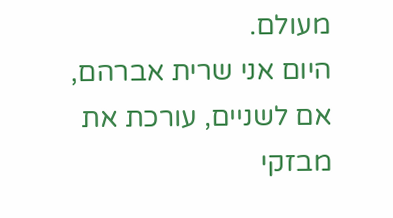מעולם.
היום אני שרית אברהם, אם לשניים, עורכת את מבזקי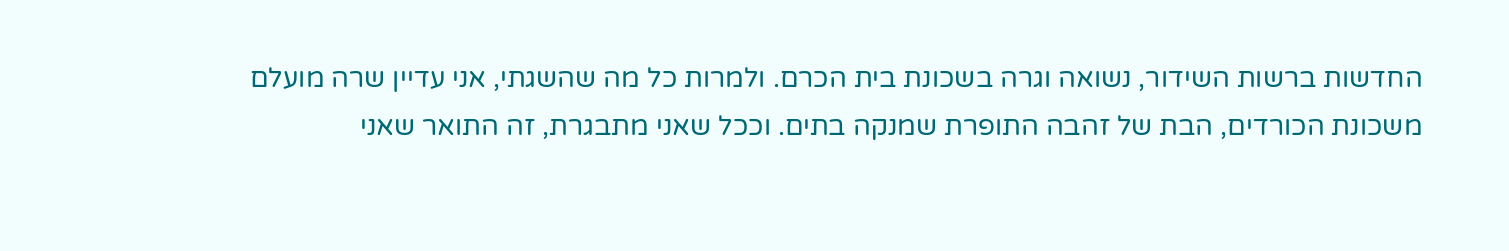החדשות ברשות השידור, נשואה וגרה בשכונת בית הכרם. ולמרות כל מה שהשגתי, אני עדיין שרה מועלם משכונת הכורדים, הבת של זהבה התופרת שמנקה בתים. וככל שאני מתבגרת, זה התואר שאני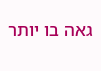גאה בו יותר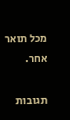מכל תואר אחר.

תגובות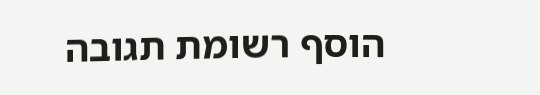הוסף רשומת תגובה